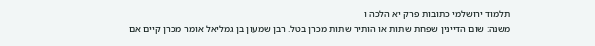תלמוד ירושלמי כתובות פרק יא הלכה ו
משנה: שום הדיינין שפחת שתות או הותיר שתות מכרן בטל. רבן שמעון בן גמליאל אומר מכרן קיים אם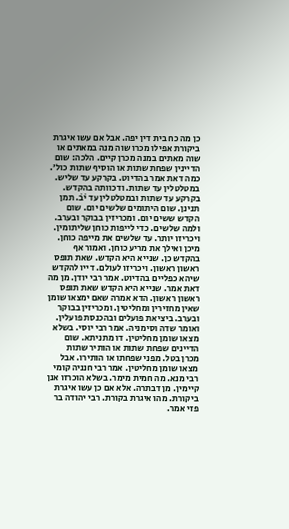כן מה כח בית דין יפה. אבל אם עשו איגרת ביקורת אפילו מכרו שוה מנה במאתים או שוה מאתים במנה מכרן קיים. הלכה: שום הדיינין שפחת שתות או הוסיף שתות כול׳. כמה דאת אמר בהדיוט. בקרקע עד שליש. במטלטלין עד שתות. ודכוותה בהקדש. בקרקע עד שתות ובמטלטלין עד י̇ב̇. תמן תנינן. שום היתומים שלשים יום. שום הקדש ששים יום. ומכריזין בבוקר ובערב. ולמה שלשים. כדי לייפות כוחן שליתומין. ויכריזו יותר. עד שלשים את מייפה כוחן. מיכן ואילך את מריע כוחן. ואמור אף בהקדש כן. שנייא היא הקדש. שאת תופס ראשון ראשון. ויכריזו לעולם. דייו להקדש שיהא כפליים בהדיוט. אמר רבי יודן. מן מה דאת אמר. שנייא היא הקדש שאת תופס ראשון ראשון. הדא אמרה שאם ימצאו שומן שאין מחזירין ומחליטין. ומכריזין בבוקר ובערב. ביציאת פועלים ובהכנסת פועלין. ואומר שדה וסימניה. אמר רבי יוסי. בשלא מצאו שומן מחליטין. דו מתניתא. שום הדיינים שפחת שתות או הותיר שתות מכרן בטל. מפני שפחתו או הותירו. אבל מצאו שומן מחליטין. אמר רבי חנניה קומי רבי מנא. מה חמית מימר. בשלא הוכרזו אנן קיימין. מן דבתרה. אלא אם כן עשו איגרת ביקורת. מהו איגרת בקורת. רבי יהודה בר פזי אמר.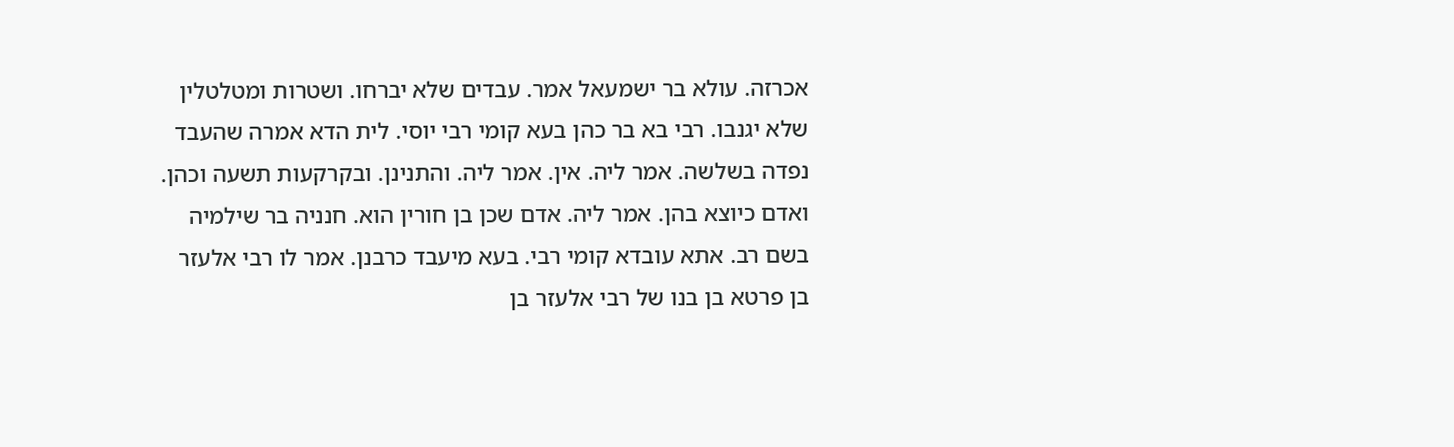אכרזה. עולא בר ישמעאל אמר. עבדים שלא יברחו. ושטרות ומטלטלין שלא יגנבו. רבי בא בר כהן בעא קומי רבי יוסי. לית הדא אמרה שהעבד נפדה בשלשה. אמר ליה. אין. אמר ליה. והתנינן. ובקרקעות תשעה וכהן. ואדם כיוצא בהן. אמר ליה. אדם שכן בן חורין הוא. חנניה בר שילמיה בשם רב. אתא עובדא קומי רבי. בעא מיעבד כרבנן. אמר לו רבי אלעזר בן פרטא בן בנו של רבי אלעזר בן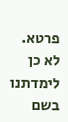פרטא. לא כן לימדתנו בשם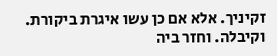זקיניך. אלא אם כן עשו איגרת ביקורת. וקיבלה. וחזר ביה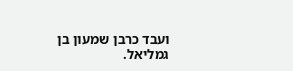ועבד כרבן שמעון בן גמליאל.